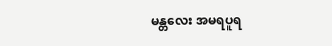မန္တလေး အမရပူရ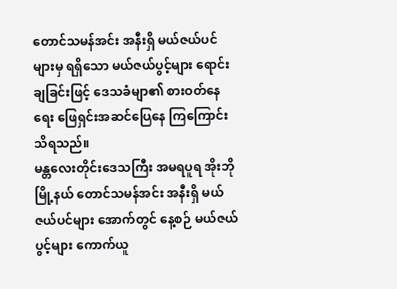တောင်သမန်အင်း အနီးရှိ မယ်ဇယ်ပင်များမှ ရရှိသော မယ်ဇယ်ပွင့်များ ရောင်းချခြင်းဖြင့် ဒေသခံမျာ၏ စားဝတ်နေရေး ဖြေရှင်းအဆင်ပြေနေ ကြကြောင်း သိရသည်။
မန္တလေးတိုင်းဒေသကြီး အမရပူရ အိုးဘိုမြို့နယ် တောင်သမန်အင်း အနီးရှိ မယ်ဇယ်ပင်များ အောက်တွင် နေ့စဉ် မယ်ဇယ်ပွင့်များ ကောက်ယူ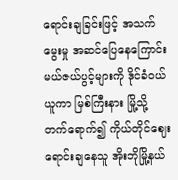ရောင်းချခြင်းဖြင့် အသက်မွေးမှု အဆင်ပြေနေကြောင်း မယ်ဇယ်ပွင့်များကို ဒိုင်ခံဝယ်ယူကာ မြစ်ကြီးနား မြို့သို့ တက်ရောက်၍ ကိုယ်တိုင်ဈေးရောင်းချနေသူ အိုးဘိုမြို့နယ်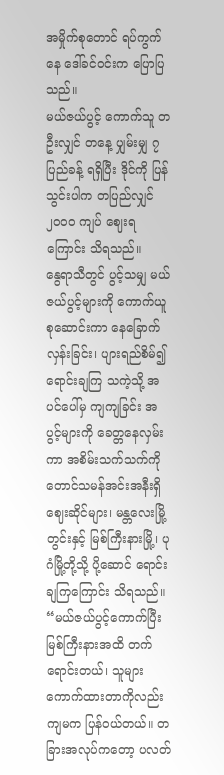အမှိုက်စုတောင် ရပ်ကွက်နေ ဒေါ်ခင်ဝင်းက ပြောပြသည်။
မယ်ဇယ်ပွင့် ကောက်သူ တဦးလျှင် တနေ့ ပျှမ်းမျှ ၇ ပြည်ခန့် ရရှိပြီး ဒိုင်ကို ပြန်သွင်းပါက တပြည်လျှင် ၂၀၀၀ ကျပ် ဈေးရကြောင်း သိရသည်။
နွေရာသီတွင် ပွင့်သမျှ မယ်ဇယ်ပွင့်များကို ကောက်ယူစုဆောင်းကာ နေခြောက်လှန်းခြင်း၊ ပျားရည်စိမ်၍ ရောင်းချကြ သကဲ့သို့ အပင်ပေါ်မှ ကျကျခြင်း အပွင့်များကို ခေတ္တနေလှမ်းကာ အစိမ်းသက်သက်ကို တောင်သမန်အင်းအနီးရှိ ဈေးဆိုင်များ၊ မန္တလေးမြို့တွင်းနှင့် မြစ်ကြီးနားမြို့၊ ပုဂံမြို့တို့သို့ ပို့ဆောင် ရောင်းချကြကြောင်း သိရသည်။
“မယ်ဇယ်ပွင့်ကောက်ပြီး မြစ်ကြီးနားအထိ တက်ရောင်းတယ်၊ သူများကောက်ထားတာကိုလည်း ကျမက ပြန်ဝယ်တယ်။ တခြားအလုပ်ကတော့ ပလတ်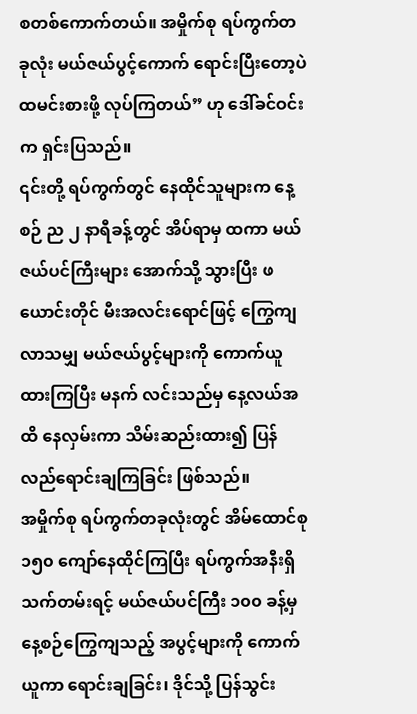စတစ်ကောက်တယ်။ အမှိုက်စု ရပ်ကွက်တခုလုံး မယ်ဇယ်ပွင့်ကောက် ရောင်းပြီးတော့ပဲ ထမင်းစားဖို့ လုပ်ကြတယ်” ဟု ဒေါ်ခင်ဝင်းက ရှင်းပြသည်။
၎င်းတို့ ရပ်ကွက်တွင် နေထိုင်သူများက နေ့စဉ် ည ၂ နာရီခန့်တွင် အိပ်ရာမှ ထကာ မယ်ဇယ်ပင်ကြီးများ အောက်သို့ သွားပြီး ဖယောင်းတိုင် မီးအလင်းရောင်ဖြင့် ကြွေကျလာသမျှ မယ်ဇယ်ပွင့်များကို ကောက်ယူထားကြပြီး မနက် လင်းသည်မှ နေ့လယ်အထိ နေလှမ်းကာ သိမ်းဆည်းထား၍ ပြန်လည်ရောင်းချကြခြင်း ဖြစ်သည်။
အမှိုက်စု ရပ်ကွက်တခုလုံးတွင် အိမ်ထောင်စု ၁၅၀ ကျော်နေထိုင်ကြပြီး ရပ်ကွက်အနီးရှိ သက်တမ်းရင့် မယ်ဇယ်ပင်ကြီး ၁၀၀ ခန့်မှ နေ့စဉ်ကြွေကျသည့် အပွင့်များကို ကောက်ယူကာ ရောင်းချခြင်း၊ ဒိုင်သို့ ပြန်သွင်း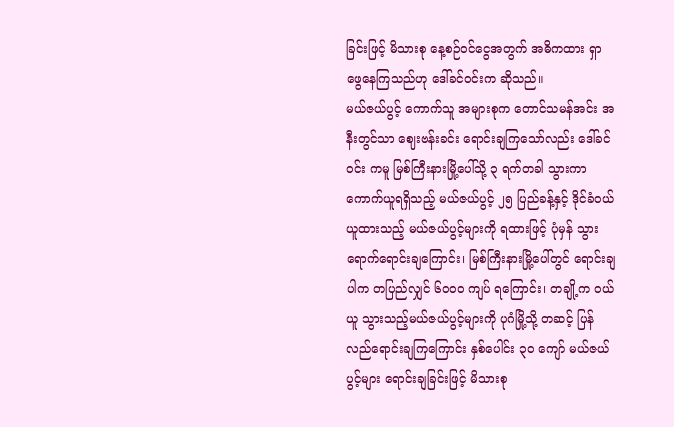ခြင်းဖြင့် မိသားစု နေ့စဉ်ဝင်ငွေအတွက် အဓိကထား ရှာဖွေနေကြသည်ဟု ဒေါ်ခင်ဝင်းက ဆိုသည်။
မယ်ဇယ်ပွင့် ကောက်သူ အများစုက တောင်သမန်အင်း အနီးတွင်သာ ဈေးဗန်းခင်း ရောင်းချကြသော်လည်း ဒေါ်ခင်ဝင်း ကမူ မြစ်ကြီးနားမြို့ပေါ်သို့ ၃ ရက်တခါ သွားကာ ကောက်ယူရရှိသည့် မယ်ဇယ်ပွင့် ၂၅ ပြည်ခန့်နှင့် ဒိုင်ခံဝယ်ယူထားသည့် မယ်ဇယ်ပွင့်များကို ရထားဖြင့် ပုံမှန် သွားရောက်ရောင်းချကြောင်း၊ မြစ်ကြီးနားမြို့ပေါ်တွင် ရောင်းချပါက တပြည်လျှင် ၆၀၀၀ ကျပ် ရကြောင်း၊ တချို့က ဝယ်ယူ သွားသည့်မယ်ဇယ်ပွင့်များကို ပုဂံမြို့သို့ တဆင့် ပြန်လည်ရောင်းချကြကြောင်း နှစ်ပေါင်း ၃၀ ကျော် မယ်ဇယ်ပွင့်များ ရောင်းချခြင်းဖြင့် မိသားစု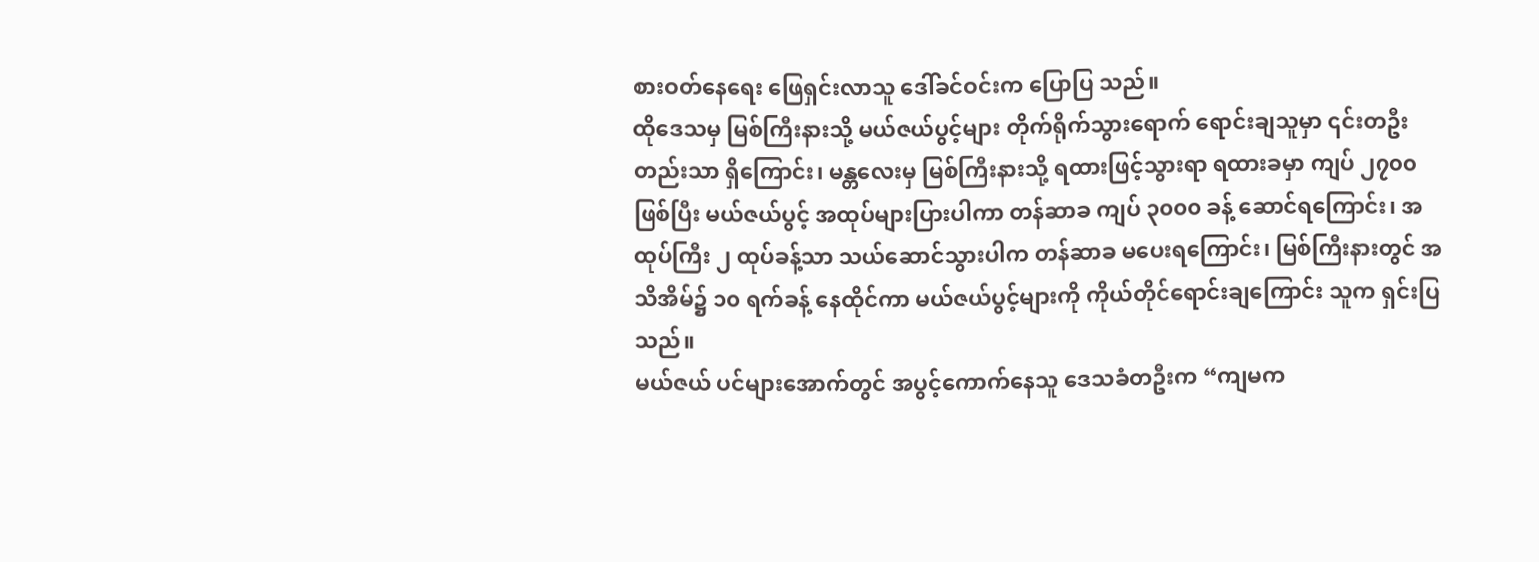စားဝတ်နေရေး ဖြေရှင်းလာသူ ဒေါ်ခင်ဝင်းက ပြောပြ သည်။
ထိုဒေသမှ မြစ်ကြီးနားသို့ မယ်ဇယ်ပွင့်များ တိုက်ရိုက်သွားရောက် ရောင်းချသူမှာ ၎င်းတဦးတည်းသာ ရှိကြောင်း၊ မန္တလေးမှ မြစ်ကြီးနားသို့ ရထားဖြင့်သွားရာ ရထားခမှာ ကျပ် ၂၇၀၀ ဖြစ်ပြီး မယ်ဇယ်ပွင့် အထုပ်များပြားပါကာ တန်ဆာခ ကျပ် ၃၀၀၀ ခန့် ဆောင်ရကြောင်း၊ အထုပ်ကြီး ၂ ထုပ်ခန့်သာ သယ်ဆောင်သွားပါက တန်ဆာခ မပေးရကြောင်း၊ မြစ်ကြီးနားတွင် အသိအိမ်၌ ၁၀ ရက်ခန့် နေထိုင်ကာ မယ်ဇယ်ပွင့်များကို ကိုယ်တိုင်ရောင်းချကြောင်း သူက ရှင်းပြသည်။
မယ်ဇယ် ပင်များအောက်တွင် အပွင့်ကောက်နေသူ ဒေသခံတဦးက “ကျမက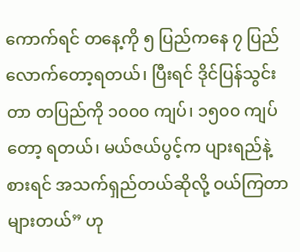ကောက်ရင် တနေ့ကို ၅ ပြည်ကနေ ၇ ပြည် လောက်တော့ရတယ်၊ ပြီးရင် ဒိုင်ပြန်သွင်းတာ တပြည်ကို ၁၀၀၀ ကျပ်၊ ၁၅၀၀ ကျပ်တော့ ရတယ်၊ မယ်ဇယ်ပွင့်က ပျားရည်နဲ့ စားရင် အသက်ရှည်တယ်ဆိုလို့ ဝယ်ကြတာများတယ်” ဟု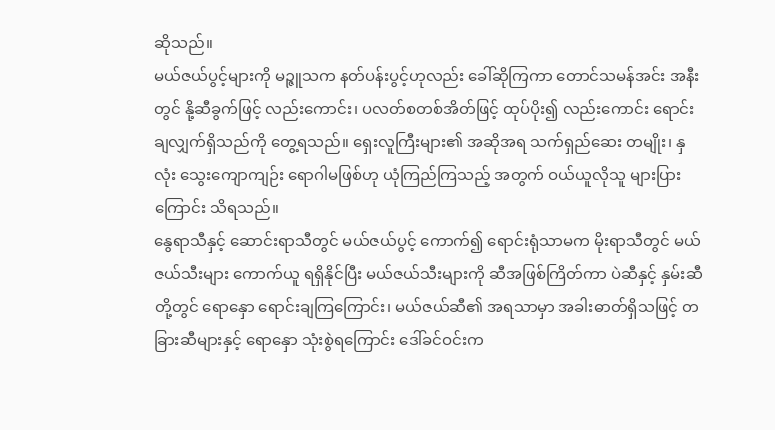ဆိုသည်။
မယ်ဇယ်ပွင့်များကို မဉ္ဇူသက နတ်ပန်းပွင့်ဟုလည်း ခေါ်ဆိုကြကာ တောင်သမန်အင်း အနီးတွင် နို့ဆီခွက်ဖြင့် လည်းကောင်း၊ ပလတ်စတစ်အိတ်ဖြင့် ထုပ်ပိုး၍ လည်းကောင်း ရောင်းချလျှက်ရှိသည်ကို တွေ့ရသည်။ ရှေးလူကြီးများ၏ အဆိုအရ သက်ရှည်ဆေး တမျိုး၊ နှလုံး သွေးကျောကျဉ်း ရောဂါမဖြစ်ဟု ယုံကြည်ကြသည့် အတွက် ဝယ်ယူလိုသူ များပြားကြောင်း သိရသည်။
နွေရာသီနှင့် ဆောင်းရာသီတွင် မယ်ဇယ်ပွင့် ကောက်၍ ရောင်းရုံသာမက မိုးရာသီတွင် မယ်ဇယ်သီးများ ကောက်ယူ ရရှိနိုင်ပြီး မယ်ဇယ်သီးများကို ဆီအဖြစ်ကြိတ်ကာ ပဲဆီနှင့် နှမ်းဆီတို့တွင် ရောနှော ရောင်းချကြကြောင်း၊ မယ်ဇယ်ဆီ၏ အရသာမှာ အခါးဓာတ်ရှိသဖြင့် တခြားဆီများနှင့် ရောနှော သုံးစွဲရကြောင်း ဒေါ်ခင်ဝင်းက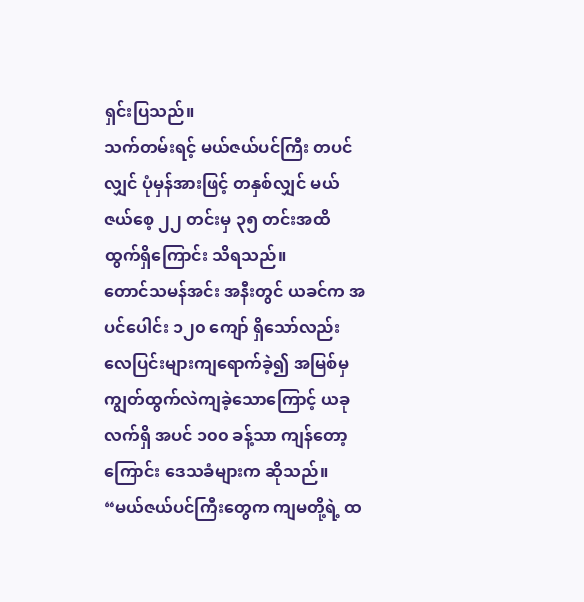ရှင်းပြသည်။
သက်တမ်းရင့် မယ်ဇယ်ပင်ကြီး တပင်လျှင် ပုံမှန်အားဖြင့် တနှစ်လျှင် မယ်ဇယ်စေ့ ၂၂ တင်းမှ ၃၅ တင်းအထိ ထွက်ရှိကြောင်း သိရသည်။
တောင်သမန်အင်း အနီးတွင် ယခင်က အပင်ပေါင်း ၁၂၀ ကျော် ရှိသော်လည်း လေပြင်းများကျရောက်ခဲ့၍ အမြစ်မှ ကျွတ်ထွက်လဲကျခဲ့သောကြောင့် ယခု လက်ရှိ အပင် ၁၀၀ ခန့်သာ ကျန်တော့ကြောင်း ဒေသခံများက ဆိုသည်။
“မယ်ဇယ်ပင်ကြီးတွေက ကျမတို့ရဲ့ ထ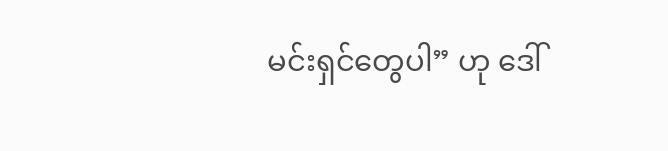မင်းရှင်တွေပါ” ဟု ဒေါ်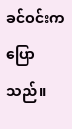ခင်ဝင်းက ပြောသည်။